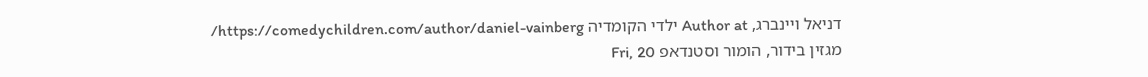דניאל ויינברג, Author at ילדי הקומדיה https://comedychildren.com/author/daniel-vainberg/ מגזין בידור, הומור וסטנדאפ Fri, 20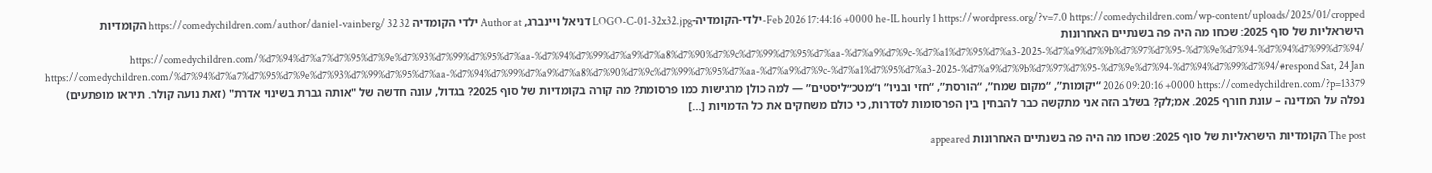Feb 2026 17:44:16 +0000 he-IL hourly 1 https://wordpress.org/?v=7.0 https://comedychildren.com/wp-content/uploads/2025/01/cropped-ילדי-הקומדיה-LOGO-C-01-32x32.jpg דניאל ויינברג, Author at ילדי הקומדיה https://comedychildren.com/author/daniel-vainberg/ 32 32 הקומדיות הישראליות של סוף 2025: שכחו מה היה פה בשנתיים האחרונות https://comedychildren.com/%d7%94%d7%a7%d7%95%d7%9e%d7%93%d7%99%d7%95%d7%aa-%d7%94%d7%99%d7%a9%d7%a8%d7%90%d7%9c%d7%99%d7%95%d7%aa-%d7%a9%d7%9c-%d7%a1%d7%95%d7%a3-2025-%d7%a9%d7%9b%d7%97%d7%95-%d7%9e%d7%94-%d7%94%d7%99%d7%94/ https://comedychildren.com/%d7%94%d7%a7%d7%95%d7%9e%d7%93%d7%99%d7%95%d7%aa-%d7%94%d7%99%d7%a9%d7%a8%d7%90%d7%9c%d7%99%d7%95%d7%aa-%d7%a9%d7%9c-%d7%a1%d7%95%d7%a3-2025-%d7%a9%d7%9b%d7%97%d7%95-%d7%9e%d7%94-%d7%94%d7%99%d7%94/#respond Sat, 24 Jan 2026 09:20:16 +0000 https://comedychildren.com/?p=13379 “יקומות”, “מקום שמח”, “הורסת”, “חזי ובניו” ו“מטכ״ליסטים” — למה כולן מרגישות כמו פרסומת? מה קורה בקומדיות של סוף 2025? בגדול, עונה חדשה של "אותה גברת בשינוי אדרת" (זאת נועה קולר. תיראו מופתעים) נפלה על המדינה – עונת חורף 2025. אמ;לק? בשלב הזה אני מתקשה כבר להבחין בין הפרסומות לסדרות, כי כולם משחקים את כל הדמויות […]

The post הקומדיות הישראליות של סוף 2025: שכחו מה היה פה בשנתיים האחרונות appeared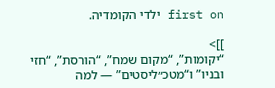first on ילדי הקומדיה.

]]>
“יקומות”, “מקום שמח”, “הורסת”, “חזי ובניו” ו“מטכ״ליסטים” — למה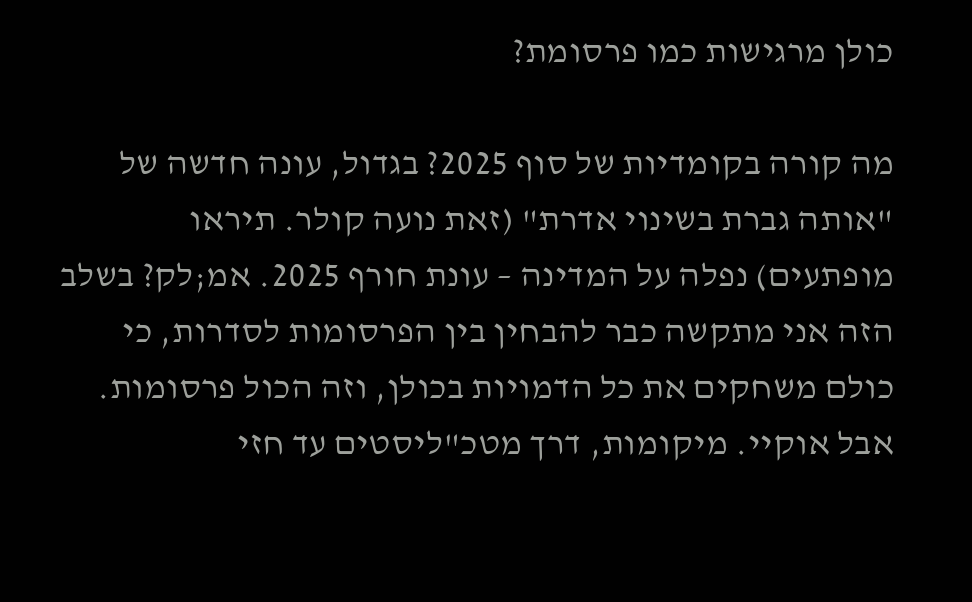כולן מרגישות כמו פרסומת?

מה קורה בקומדיות של סוף 2025? בגדול, עונה חדשה של "אותה גברת בשינוי אדרת" (זאת נועה קולר. תיראו מופתעים) נפלה על המדינה – עונת חורף 2025. אמ;לק? בשלב הזה אני מתקשה כבר להבחין בין הפרסומות לסדרות, כי כולם משחקים את כל הדמויות בכולן, וזה הכול פרסומות. אבל אוקיי. מיקומות, דרך מטכ"ליסטים עד חזי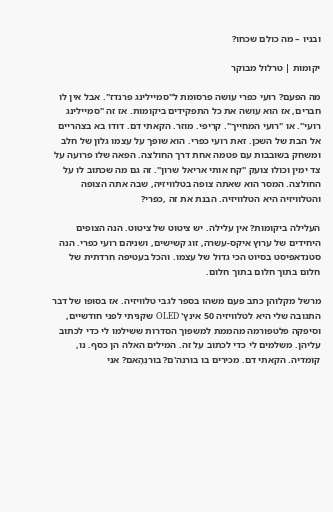ובניו – מה כולם שכחו?

יקומות | טרלול מבוקר

מה הפעם? רועי כפרי עושה פרסומת ל"סמיילינג פרנדז". אבל אין לו חברים, אז הוא עושה את כל התפקידים ביקומות. אז זה "סמיילינג רועי". או "רועי המחייך". קריפי. מוזר. הקאתי דם. דודו בא בצהריים אל הבת של השכן. זאת רועי כפרי. הוא שופך על עצמו גלון של חלב ומשחק בשובבות עם פטמה אחת דרך החולצה. הפאה שלו פרועה על צד ימין וכולו צועק "קח אותי אריאל שרון". זה גם מה שכתוב לו על החולצה. המסר הוא שאתה צופה בטלוויזיה, שבה אתה הצופה והטלוויזיה היא הטלוויזיה. הבנת את זה ,כפרי?

העלילה ביקומות? אין עלילה. יש ציטוט של ציטוט. הנה הצופים היחידים של ערוץ איקס-עשרה, זוג קשישים, ושניהם רועי כפרי. הנה סטנדאפיסט בסיוט הכי גדול של עצמו. והכל בעטיפה חרדתית של חלום בתוך חלום בתוך חלום.

מרשל מקלוהן כתב פעם משהו בספר לגבי טלוויזיה. אז בסופו של דבר התגובה שלי היא לטלוויזיה 50 אינץ' OLED שקניתי לפני חודשיים, וסיפקה פלטפורמה מהממת למשפוך הסדרות ששילמו לי כדי לכתוב עליהן. משלמים לי כדי לכתוב על זה. המילים האלה הן כסף. נו, קומדיה. הקאתי דם. מכירים בו בורנה'ם? בוּרנְהָאם? אני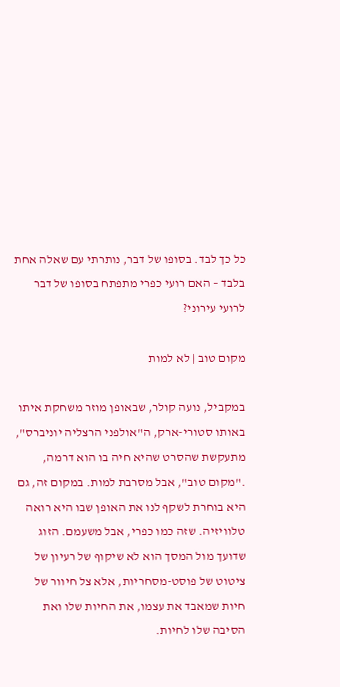כל כך לבד. בסופו של דבר, נותרתי עם שאלה אחת בלבד – האם רועי כפרי מתפתח בסופו של דבר לרועי עירוני?

מקום טוב | לא למות

במקביל, נועה קולר, שבאופן מוזר משחקת איתו באותו סטורי-ארק, ה"אולפני הרצליה יוניברס", מתעקשת שהסרט שהיא חיה בו הוא דרמה, ."מקום טוב", אבל מסרבת למות. במקום זה, גם היא בוחרת לשקף לנו את האופן שבו היא רואה טלוויזיה. שזה כמו כפרי, אבל משעמם. הזוג שדועך מול המסך הוא לא שיקוף של רעיון של ציטוט של פוסט-מסחריות, אלא צל חיוור של חיות שמאבד את עצמו, את החיות שלו ואת הסיבה שלו לחיות.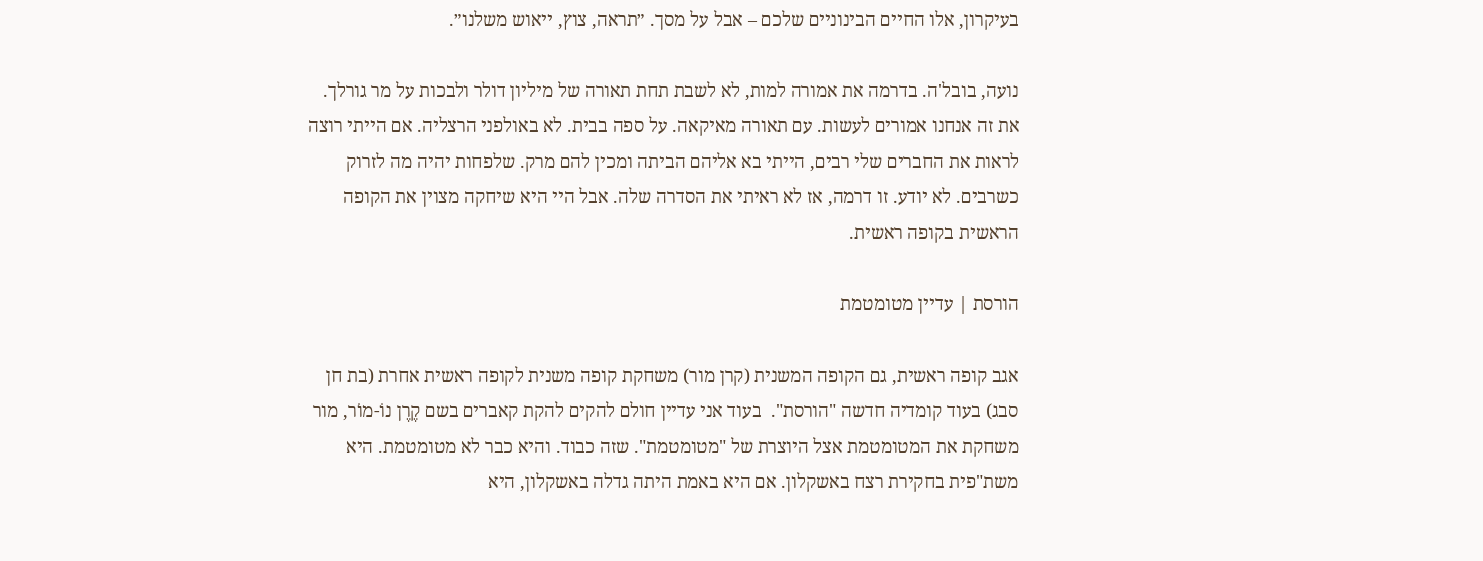בעיקרון, אלו החיים הבינוניים שלכם – אבל על מסך. ״תראה, צוץ, ייאוש משלנו״.

נועה, בובל'ה. בדרמה את אמורה למות, לא לשבת תחת תאורה של מיליון דולר ולבכות על מר גורלך. את זה אנחנו אמורים לעשות. עם תאורה מאיקאה. על ספה בבית. לא באולפני הרצליה. אם הייתי רוצה לראות את החברים שלי רבים, הייתי בא אליהם הביתה ומכין להם מרק. שלפחות יהיה מה לזרוק כשרבים. לא יודע. זו דרמה, אז לא ראיתי את הסדרה שלה. אבל היי היא שיחקה מצוין את הקופה הראשית בקופה ראשית.

הורסת | עדיין מטומטמת

אגב קופה ראשית, גם הקופה המשנית (קרן מור) משחקת קופה משנית לקופה ראשית אחרת (בת חן סבג) בעוד קומדיה חדשה "הורסת".  בעוד אני עדיין חולם להקים להקת קאברים בשם קֶרֶן נוֹ-מוֹר, מור משחקת את המטומטמת אצל היוצרת של "מטומטמת". שזה כבוד. והיא כבר לא מטומטמת. היא משת"פית בחקירת רצח באשקלון. אם היא באמת היתה גדלה באשקלון, היא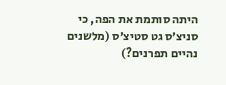היתה סותמת את הפה, כי סניצ׳ס גט סטיצ׳ס (מלשנים נהיים תפרנים?)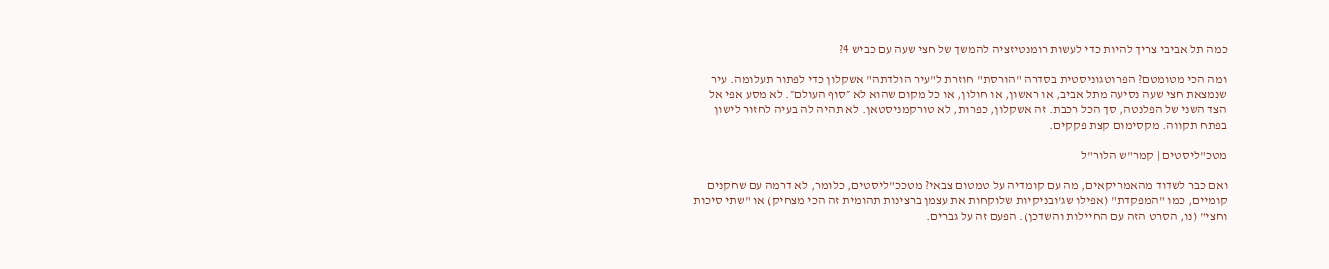כמה תל אביבי צריך להיות כדי לעשות רומנטיזציה להמשך של חצי שעה עם כביש 4?

ומה הכי מטומטם? הפרוטגוניסטית בסדרה "הורסת" חוזרת ל"עיר הולדתה" אשקלון כדי לפתור תעלומה. עיר שנמצאת חצי שעה נסיעה מתל אביב, או ראשון, או חולון, או כל מקום שהוא לא ״סוף העולם״. לא מסע אפי אל הצד השני של הפלנטה, סך הכל רכבת. זה אשקלון, כפרות, לא טורקמניסטאן. לא תהיה לה בעיה לחזור לישון בפתח תקווה. מקסימום קצת פקקים.

מטכ"ליסטים | קמר"ש הלור"ל

ואם כבר לשדוד מהאמריקאים, מה עם קומדיה על טמטום צבאי? מטככ"ליסטים, כלומר, לא דרמה עם שחקנים קומיים, כמו "המפקדת" (אפילו שג'ובניקיות שלוקחות את עצמן ברצינות תהומית זה הכי מצחיק) או "שתי סיכות וחצי" (נו, הסרט הזה עם החיילות והשדכן). הפעם זה על גברים.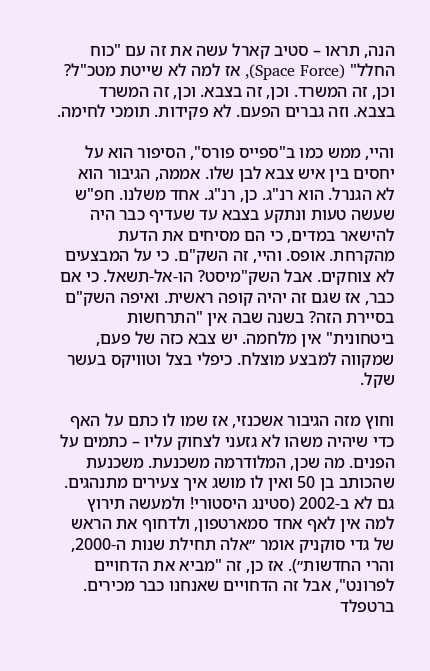הנה, תראו – סטיב קארל עשה את זה עם "כוח החלל" (Space Force), אז למה לא שייטת מטכ"ל? וכן, זה המשרד. וכן, זה בצבא. וכן, זה המשרד בצבא. וזה גברים הפעם. לא פקידות. תומכי לחימה.

והיי, ממש כמו ב"ספייס פורס", הסיפור הוא על יחסים בין איש צבא לבן שלו. אממה, הגיבור הוא לא הגנרל. הוא רנ"ג. כן, רנ"ג. אחד משלנו. חפ"ש שעשה טעות ונתקע בצבא עד שעדיף כבר היה להישאר במדים, כי הם מסיחים את הדעת מהקרחת. אופס. והיי, זה השק"ם. כי על המבצעים לא צוחקים. אבל השק"מיסט? הו-אל-תשאל. כי אם כבר, אז שגם זה יהיה קופה ראשית. ואיפה השק"ם בסיירת הזה? בשנה שבה אין "התרחשות ביטחונית" אין מלחמה. יש צבא כזה של פעם, שמקווה למבצע מוצלח. כיפלי בצל וטוויקס בעשר שקל.

וחוץ מזה הגיבור אשכנזי, אז שמו לו כתם על האף כדי שיהיה משהו לא גזעני לצחוק עליו – כתמים על הפנים. מה שכן, המלודרמה משכנעת. משכנעת שהכותב בן 50 ואין לו מושג איך צעירים מתנהגים. גם לא ב-2002 (סטינג היסטורי! ולמעשה תירוץ למה אין לאף אחד סמארטפון, ולדחוף את הראש של גדי סוקניק אומר ״אלה תחילת שנות ה-2000, והרי החדשות״). אז כן, זה "מביא את הדחויים לפרונט", אבל זה הדחויים שאנחנו כבר מכירים. ברטפלד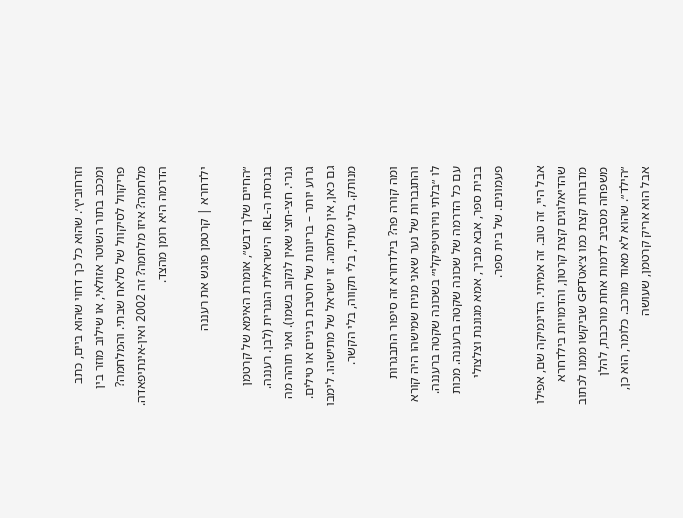וזרחוביץ׳. שהוא כל כך דחוי שהוא ביים, כתב ומככב בתור השוטר אזולאי, או שילוב מוזר בין פריקוול לסיקוול של סלאח שבתי. והמלחמה? מלחמה? איזו מלחמה? זה 2002 ואין-אינתיפאדה. הדרמה היא רומן מהצד.

ילדחרא | קרטמן פוגש את רעננה

״החיים שלך דבש״, אומרת האימא של קרטמן בגרסת ה-IRL  הישראלית הגנרית (לבן. רעננה. גנרי. חצי-חצי שאין לנקוב בשמו). ואני תוהה מה גרוע יותר – בריונות של חטיבת ביניים או טילים. גם כאן, אין מלחמה. זו ישראל של מתישהו. לימבו מנותק. בלי עתיד, בלי תקווה, בלי הקשר.

ומה קורה פה? בילדחרא זה סיפור התבגרות והתגברות של נער שאני מניח שמישהו היה קורא לו ״בלתי נוירוטיפיקלי״ בשכונה שקטה ברעננה. עם כל הדרמה של שכונה שקטה ברעננה. מכות בבית ספר, אבא מביך, אמא מגוננת וצלצולי פעמונים. של בית ספר.

אבל היי, זה טוב. זה אמיתי. הדינמיקה שם, אפילו שהדיאלוגים קצת קרטון, והדמויות בילדחרא מדברות קצת כמו צ׳אטGPT שביקשו ממנו לכתוב משפחה מסביב לדמות אחת מורכבת, להלן ״הילד״. שהוא לא מאוד מורכב. כלומר, הוא כן, אבל הוא אריק קרטמן, שעושה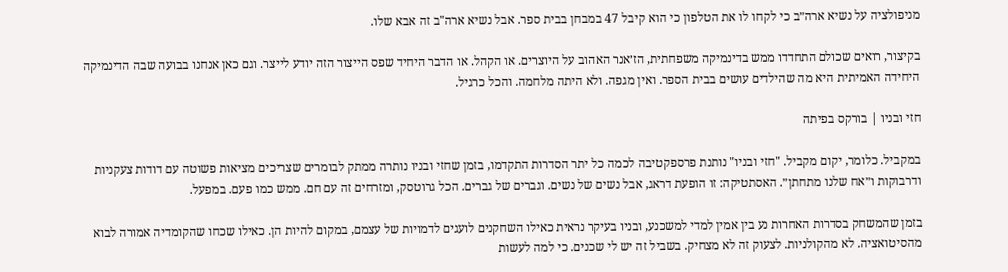מניפולציה על נשיא ארה״ב כי לקחו לו את הטלפון כי הוא קיבל 47 במבחן בבית ספר. אבל נשיא ארה"ב זה אבא שלו.

בקיצור, רואים שכולם התחדדו ממש בדינמיקה משפחתית, הז׳אנר האהוב על היוצרים. או הקהל. או הדבר היחיד שפס הייצור הזה יודע לייצר. וגם כאן אנחנו בבועה שבה הדינמיקה היחידה האמיתית היא מה שהילדים עושים בבית הספר. ואין מגפה. ולא היתה מלחמה. והכל כרגיל.

חזי ובניו | בורקס בפיתה

במקביל. כלומר, יקום מקביל. "חזי ובניו" נותנת פרספקטיבה לכמה כל יתר הסדרות התקדמו, בזמן שחזי ובניו נותרה ממתק לבומרים שצריכים מציאות פשוטה עם דודות צעקניות ודרבוקות ו״אח שלנו מתחתן״. האסתטיקה: זו הופעת דראג, אבל נשים של נשים. וגברים של גברים. הכל גרוטסק, ומזרחים זה עם חם. ממש כמו פעם. במפעל.

בזמן שהמשחק בסדרות האחרות נע בין אמין למדי למשכנע, ובניו בעיקר נראית כאילו השחקנים לועגים לדמויות של עצמם, במקום להיות הן. כאילו שכחו שהקומדיה אמורה לבוא מהסיטואציה. לא מהקולניות. לצעוק זה לא מצחיק. בשביל זה יש לי שכנים. כי למה לעשות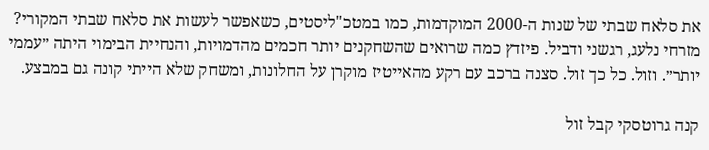את סלאח שבתי של שנות ה-2000 המוקדמות, כמו במטכ"ליסטים, כשאפשר לעשות את סלאח שבתי המקורי? מזרחי נלעג, רגשני ודביל. פיזדץ כמה שרואים שהשחקנים יותר חכמים מהדמויות, והנחיית הבימוי היתה ״עממי יותר״. וזול. כל כך זול. סצנה ברכב עם רקע מהאייטיז מוקרן על החלונות, ומשחק שלא הייתי קונה גם במבצע.

קנה גרוטסקי קבל זול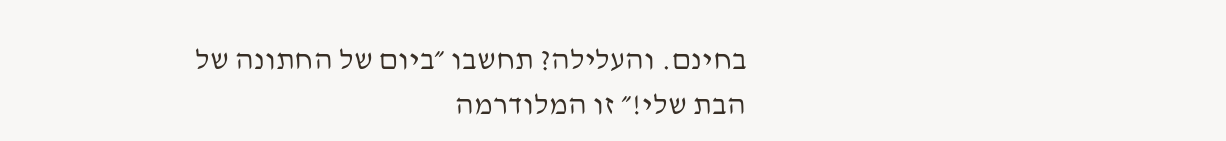בחינם. והעלילה? תחשבו ״ביום של החתונה של הבת שלי!״ זו המלודרמה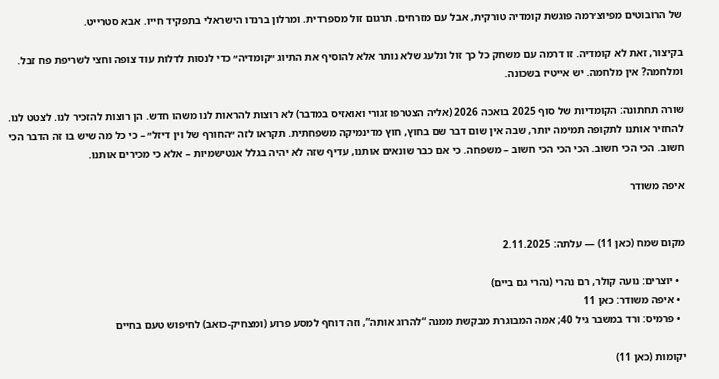של הרובוטים מפיוצ׳רמה פוגשת קומדיה טורקית, אבל עם מזרחים. תרגום זול מספרדית. ומרלון ברנדו הישראלי בתפקיד חייו. אבא סטרייט.

בקיצור, זאת לא קומדיה. זו דרמה עם משחק כל כך זול ונלעג שלא נותר אלא להוסיף את התיוג ״קומדיה״ כדי לנסות לדלות עוד צופה וחצי לשריפת פח זבל. ומלחמה? אין מלחמה. יש אייטיז בשכונה.

שורה תחתונה: הקומדיות של סוף 2025 בואכה 2026 (אליה הצטרפו זגורי ואואזיס במדבר) לא רוצות להראות לנו משהו חדש. הן רוצות להזכיר לנו. לצטט לנו. להחזיר אותנו לתקופה תמימה יותר, שבה אין שום דבר שם בחוץ, חוץ מדינמיקה משפחתית. תקראו לזה ״החורף של וין דיזל״ – כי כל מה שיש בו זה הדבר הכי חשוב. הכי הכי חשוב. הכי הכי הכי חשוב – משפחה. כי אם כבר שונאים אותנו, עדיף שזה לא יהיה בגלל אנטישמיות – אלא כי מכירים אותנו.

איפה משודר


מקום שמח (כאן 11) — עלתה: 2.11.2025

  • יוצרים: נועה קולר, רם נהרי (נהרי גם ביים)
  • איפה משודר: כאן 11
  • פרמיס: ורד במשבר גיל 40; אמה המבוגרת מבקשת ממנה “להרוג אותה”, וזה דוחף למסע פרוע (ומצחיק-כואב) לחיפוש טעם בחיים

יקומות (כאן 11)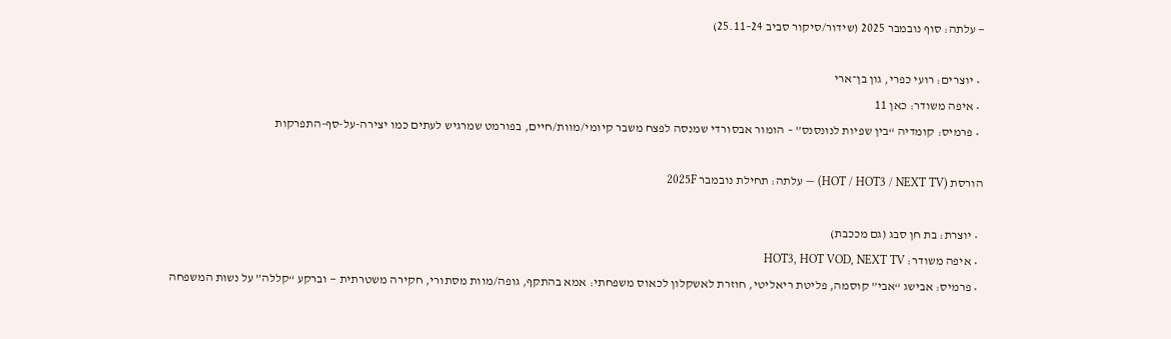— עלתה: סוף נובמבר 2025 (שידור/סיקור סביב 24–25.11)

  • יוצרים: רועי כפרי, גון בן־ארי
  • איפה משודר: כאן 11
  • פרמיס: קומדיה “בין שפיות לנונסנס” – הומור אבסורדי שמנסה לפצח משבר קיומי/מוות/חיים, בפורמט שמרגיש לעתים כמו יצירה-על-סף-התפרקות

הורסת (HOT / HOT3 / NEXT TV) — עלתה: תחילת נובמבר 2025F

  • יוצרת: בת חן סבג (גם מככבת)
  • איפה משודר: HOT3, HOT VOD, NEXT TV
  • פרמיס: אבישג “אבי” קוסמה, פליטת ריאליטי, חוזרת לאשקלון לכאוס משפחתי: אמא בהתקף, גופה/מוות מסתורי, חקירה משטרתית — וברקע “קללה” על נשות המשפחה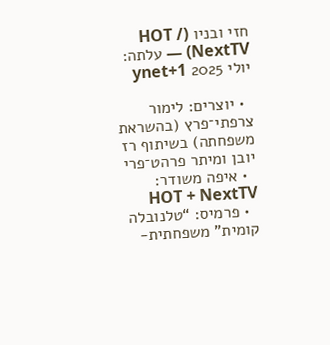חזי ובניו (HOT / NextTV) — עלתה: יולי 2025 ynet+1

  • יוצרים: לימור צרפתי־פרץ (בהשראת משפחתה) בשיתוף רז יובן ומיתר פרהט־פרי
  • איפה משודר: HOT + NextTV
  • פרמיס: “טלנובלה קומית” משפחתית-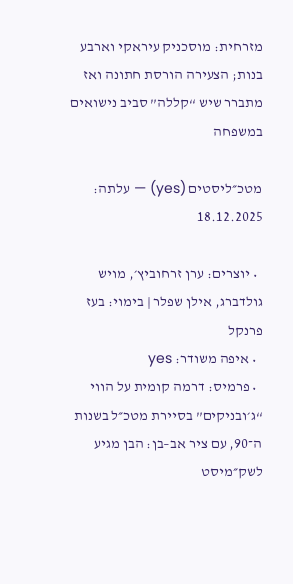מזרחית: מוסכניק עיראקי וארבע בנות; הצעירה הורסת חתונה ואז מתברר שיש “קללה” סביב נישואים במשפחה

מטכ״ליסטים (yes) — עלתה: 18.12.2025

  • יוצרים: ערן זרחוביץ׳, מויש גולדברג, אילן שפלר | בימוי: בעז פרנקל
  • איפה משודר: yes
  • פרמיס: דרמה קומית על הווי “ג׳ובניקים” בסיירת מטכ״ל בשנות ה־90, עם ציר אב–בן: הבן מגיע לשק״מיסט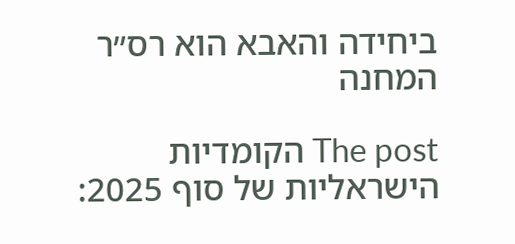ביחידה והאבא הוא רס״ר המחנה

The post הקומדיות הישראליות של סוף 2025: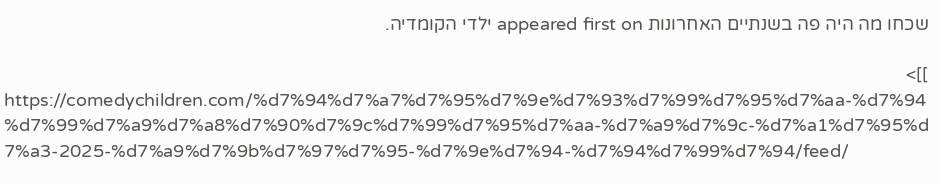שכחו מה היה פה בשנתיים האחרונות appeared first on ילדי הקומדיה.

]]>
https://comedychildren.com/%d7%94%d7%a7%d7%95%d7%9e%d7%93%d7%99%d7%95%d7%aa-%d7%94%d7%99%d7%a9%d7%a8%d7%90%d7%9c%d7%99%d7%95%d7%aa-%d7%a9%d7%9c-%d7%a1%d7%95%d7%a3-2025-%d7%a9%d7%9b%d7%97%d7%95-%d7%9e%d7%94-%d7%94%d7%99%d7%94/feed/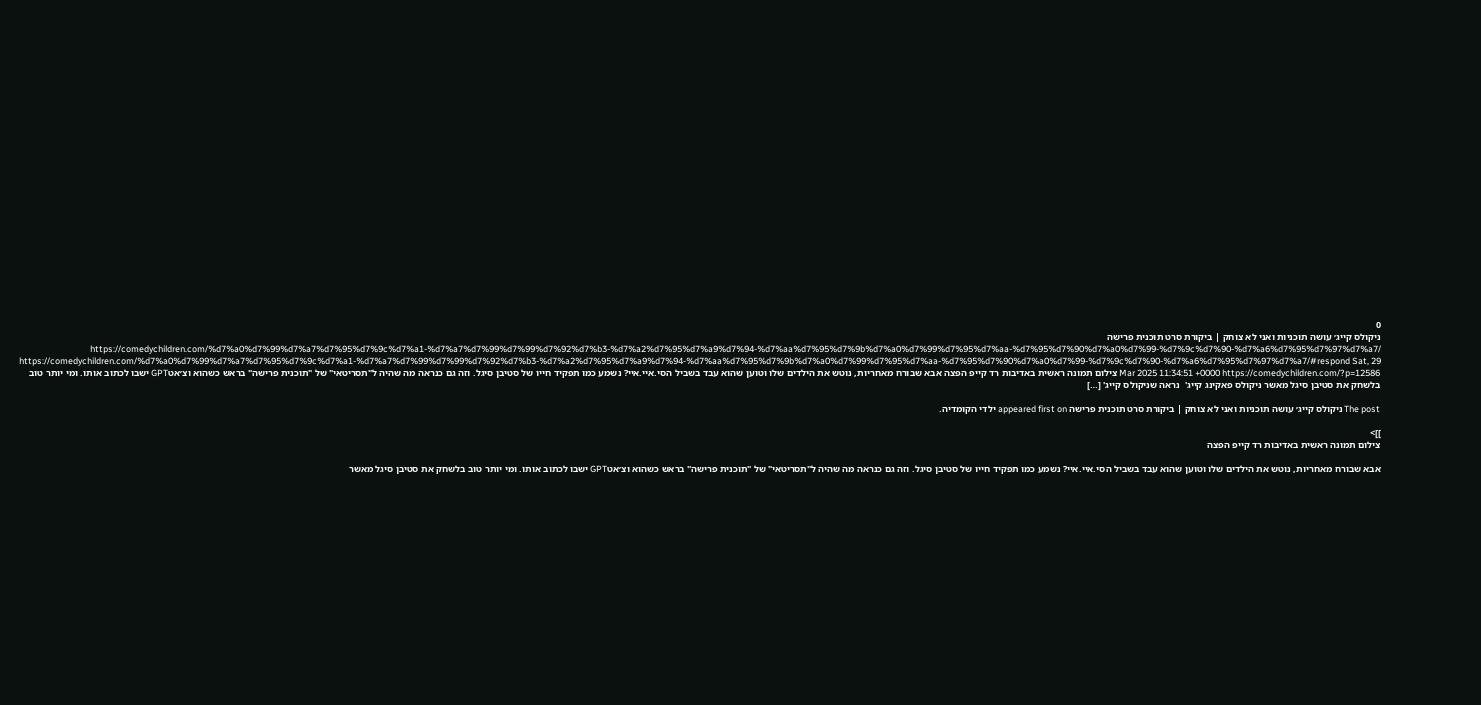0
ניקולס קייג׳ עושה תוכניות ואני לא צוחק | ביקורת סרט תוכנית פרישה https://comedychildren.com/%d7%a0%d7%99%d7%a7%d7%95%d7%9c%d7%a1-%d7%a7%d7%99%d7%99%d7%92%d7%b3-%d7%a2%d7%95%d7%a9%d7%94-%d7%aa%d7%95%d7%9b%d7%a0%d7%99%d7%95%d7%aa-%d7%95%d7%90%d7%a0%d7%99-%d7%9c%d7%90-%d7%a6%d7%95%d7%97%d7%a7/ https://comedychildren.com/%d7%a0%d7%99%d7%a7%d7%95%d7%9c%d7%a1-%d7%a7%d7%99%d7%99%d7%92%d7%b3-%d7%a2%d7%95%d7%a9%d7%94-%d7%aa%d7%95%d7%9b%d7%a0%d7%99%d7%95%d7%aa-%d7%95%d7%90%d7%a0%d7%99-%d7%9c%d7%90-%d7%a6%d7%95%d7%97%d7%a7/#respond Sat, 29 Mar 2025 11:34:51 +0000 https://comedychildren.com/?p=12586 צילום תמונה ראשית באדיבות רד קייפ הפצה אבא שבורח מאחריות, נוטש את הילדים שלו וטוען שהוא עבד בשביל הסי.איי.איי? נשמע כמו תפקיד חייו של סטיבן סיגל. וזה גם כנראה מה שהיה ל"תסריטאי" של "תוכנית פרישה" בראש כשהוא וצ׳אטGPT ישבו לכתוב אותו. ומי יותר טוב בלשחק את סטיבן סיגל מאשר ניקולס פאקינג קייג'  נראה שניקולס קייג' […]

The post ניקולס קייג׳ עושה תוכניות ואני לא צוחק | ביקורת סרט תוכנית פרישה appeared first on ילדי הקומדיה.

]]>
צילום תמונה ראשית באדיבות רד קייפ הפצה

אבא שבורח מאחריות, נוטש את הילדים שלו וטוען שהוא עבד בשביל הסי.איי.איי? נשמע כמו תפקיד חייו של סטיבן סיגל. וזה גם כנראה מה שהיה ל"תסריטאי" של "תוכנית פרישה" בראש כשהוא וצ׳אטGPT ישבו לכתוב אותו. ומי יותר טוב בלשחק את סטיבן סיגל מאשר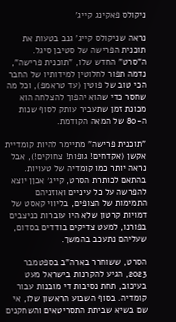ניקולס פאקינג קייג'

נראה שניקולס קייג' גנב בטעות את תוכנית הפרישה של סטיבן סיגל. ה"סרט" החדש שלו, "תוכנית פרישה", נדמה תפור לחלוטין למידותיו של החבר הכי טוב של פוטין (עד טראמפ), וכל מה שחסר כדי שהוא יהפוך להצלחה הוא מכונת זמן שתעביר עותק לסוף שנות ה-80 של המאה הקודמת.

"תוכנית פרישה" מתיימר להיות קומדיית אקשן (אקדחים! גופות! צחוקים!), אבל נראה יותר כמו קומדיה של טעויות. בהתאם לכותרת הסרט, קייג׳ אכןן יוצא להפרשה על כל עיניים ואוזניהם התמימות של הצופים, בליווי קאסט של דמויות קרטון שלא היו עוברות כניצבים בפורנו, למעט צדיקים בודדים בסדום, שעליהם נתעכב בהמשך.

הסרט, ששוחרר בארה"ב בספטמבר 2023, הגיע להקרנות בישראל מעט בעיכוב, תחת נסיבות די מובנות עבור קומדיה. בסוף השבוע הראשון שלו, אי שם בשיא שביתת התסריטאים והשחקנים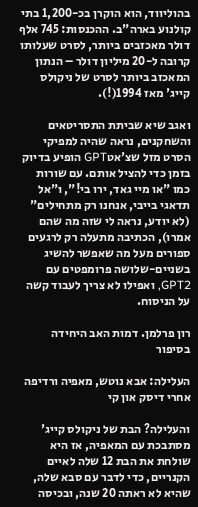בהוליווד, הוא הוקרן בכ-1,200 בתי קולנוע בארה"ב. ההכנסות: 745 אלף דולר מאכזבים ביותר, לסרט שעלותו קרובה ל-20 מיליון דולר – הנתון המאכזב ביותר לסרט של ניקולס קייג' מאז 1994(!).

ואגב שיא שביתת התסריטאים והשחקנים, נראה שהיה למפיקי הסרט מזל שצ'אטGPT הופיע בדיוק בזמן כדי להציל אותם. עם שורות כמו "או מיי גאד, ירו בי!", ו"אל תדאגי בייבי, אנחנו רק מתחילים" (לא יודע, נראה לי שזה מה שהם אמרו), הכתיבה מתעלה רק לרגעים ספורים מעל מה שאפשר להשיג בשניים-שלושה פרומפטים עם GPT2, ואפילו לא צריך לעבוד קשה על הניסוח.

רון פרלמן. דמות האב היחידה בסיפור

העלילה: אבא נוטש, מאפיה ורדיפה אחרי דיסק און קי

והעלילה? הבת של ניקולס קייג' מסתבכת עם המאפיה, אז היא שולחת את הבת 12 שלה לאיים הקנריים, כדי לדבר עם סבא שלה, שהיא לא ראתה 20 שנה, ובכיסה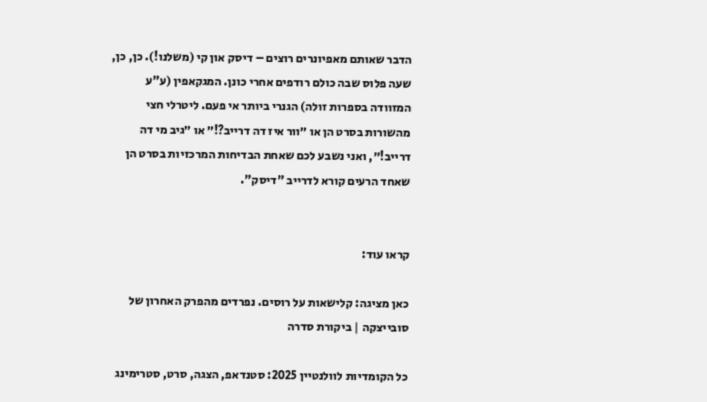הדבר שאותם מאפיונרים רוצים – דיסק און קי (משלנו!). כן, כן, שעה פלוס שבה כולם רודפים אחרי כונן. המגקאפין (ע"ע המזוודה בספרות זולה) הגנרי ביותר אי פעם. ליטרלי חצי מהשורות בסרט הן או ״וור איז דה דרייב?!״ או ״גיב מי דה דרייב!״, ואני נשבע לכם שאחת הבדיחות המרכזיות בסרט הן שאחד הרעים קורא לדרייב "דיסק".


קראו עוד:

כאן מציגה: קלישאות על רוסים. נפרדים מהפרק האחרון של סובייצקה | ביקורת סדרה

כל הקומדיות לוולנטיין 2025: סטנדאפ, הצגה, סרט, סטרימינג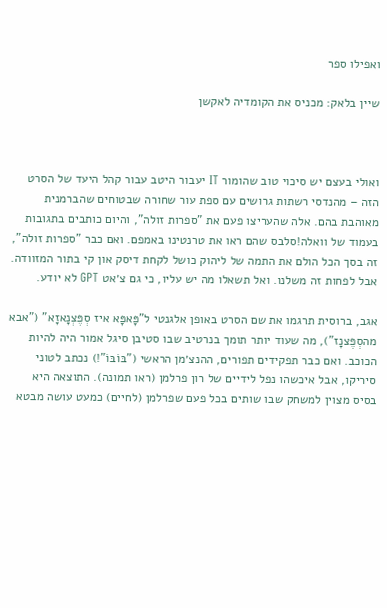ואפילו ספר

שיין בלאק: מכניס את הקומדיה לאקשן



ואולי בעצם יש סיכוי טוב שהומור IT יעבור היטב עבור קהל היעד של הסרט הזה – מהנדסי רשתות גרושים עם ספת עור שחורה שבטוחים שהברמנית מאוהבת בהם. אלה שהעריצו פעם את "ספרות זולה", והיום כותבים בתגובות בעמוד של וואלה!סלבס שהם ראו את טרנטינו באמפם. ואם כבר "ספרות זולה", זה בסך הכל הולם את התמה של ליהוק כושל לקחת דיסק און קי בתור המזוודה. אבל לפחות זה משלנו. ואל תשאלו מה יש עליו, כי גם צ׳אט GPT לא יודע.

אגב, ברוסית תרגמו את שם הסרט באופן אלגנטי ל"פָּאפָּא איז סְפֶּצְנָאזָא" ("אבא מהסְפֶּצנָז"), מה שעוד יותר תומך בנרטיב שבו סטיבן סיגל אמור היה להיות הכוכב. ואם כבר תפקידים תפורים, ההנצ׳מן הראשי ("בּוֹבּוֹ"!) נכתב לטוני סיריקו, אבל איכשהו נפל לידיים של רון פרלמן (ראו תמונה). התוצאה היא בסיס מצוין למשחק שבו שותים בכל פעם שפרלמן (לחיים) כמעט עושה מבטא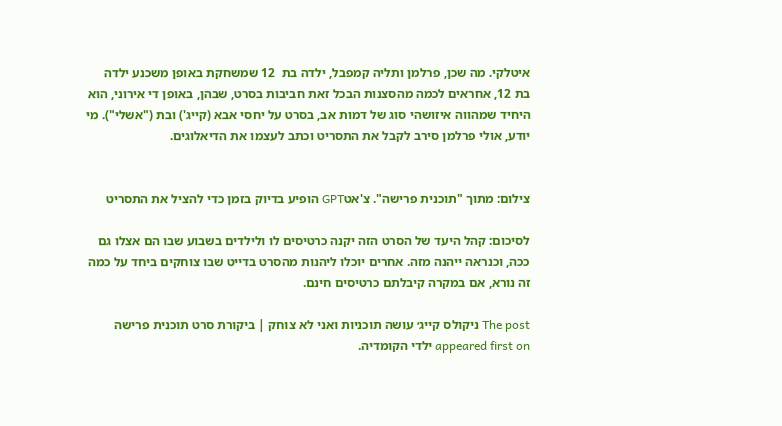איטלקי. מה שכן, פרלמן ותליה קמפבל, ילדה בת  12 שמשחקת באופן משכנע ילדה בת 12, אחראים לכמה מהסצנות הבכל זאת חביבות בסרט, שבהן, באופן די אירוני, הוא היחיד שמהווה איזושהי סוג של דמות אב, בסרט על יחסי אבא (קייג') ובת ("אשלי"). מי יודע, אולי פרלמן סירב לקבל את התסריט וכתב לעצמו את הדיאלוגים.


צילום: מתוך "תוכנית פרישה". צ'אטGPT הופיע בדיוק בזמן כדי להציל את התסריט

לסיכום: קהל היעד של הסרט הזה יקנה כרטיסים לו ולילדים בשבוע שבו הם אצלו גם ככה, וכנראה ייהנה מזה. אחרים יוכלו ליהנות מהסרט בדייט שבו צוחקים ביחד על כמה זה נורא, אם במקרה קיבלתם כרטיסים חינם.

The post ניקולס קייג׳ עושה תוכניות ואני לא צוחק | ביקורת סרט תוכנית פרישה appeared first on ילדי הקומדיה.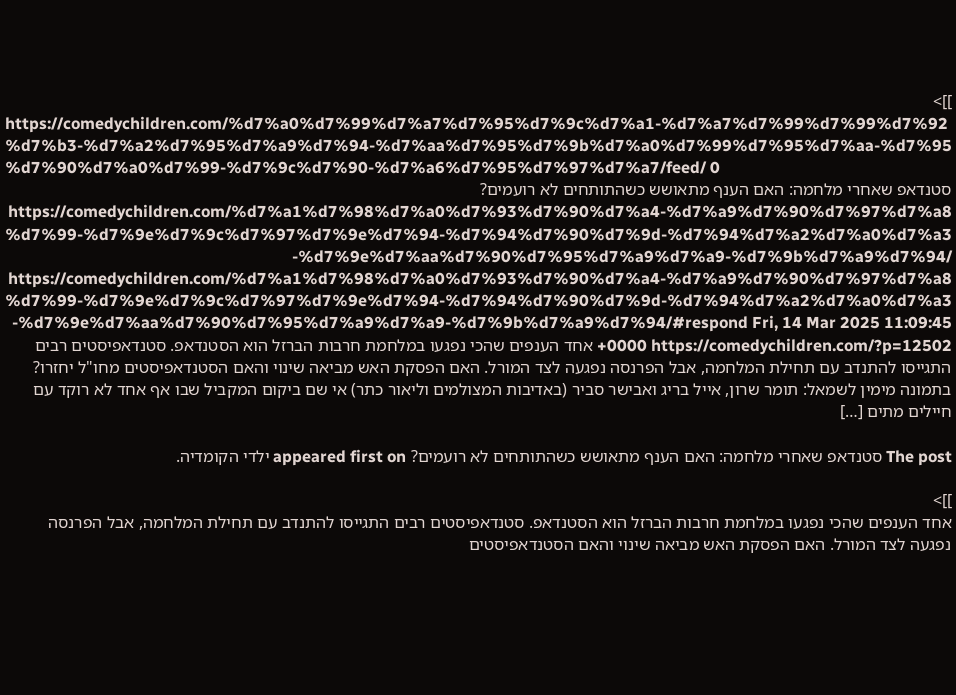]]>
https://comedychildren.com/%d7%a0%d7%99%d7%a7%d7%95%d7%9c%d7%a1-%d7%a7%d7%99%d7%99%d7%92%d7%b3-%d7%a2%d7%95%d7%a9%d7%94-%d7%aa%d7%95%d7%9b%d7%a0%d7%99%d7%95%d7%aa-%d7%95%d7%90%d7%a0%d7%99-%d7%9c%d7%90-%d7%a6%d7%95%d7%97%d7%a7/feed/ 0
סטנדאפ שאחרי מלחמה: האם הענף מתאושש כשהתותחים לא רועמים? https://comedychildren.com/%d7%a1%d7%98%d7%a0%d7%93%d7%90%d7%a4-%d7%a9%d7%90%d7%97%d7%a8%d7%99-%d7%9e%d7%9c%d7%97%d7%9e%d7%94-%d7%94%d7%90%d7%9d-%d7%94%d7%a2%d7%a0%d7%a3-%d7%9e%d7%aa%d7%90%d7%95%d7%a9%d7%a9-%d7%9b%d7%a9%d7%94/ https://comedychildren.com/%d7%a1%d7%98%d7%a0%d7%93%d7%90%d7%a4-%d7%a9%d7%90%d7%97%d7%a8%d7%99-%d7%9e%d7%9c%d7%97%d7%9e%d7%94-%d7%94%d7%90%d7%9d-%d7%94%d7%a2%d7%a0%d7%a3-%d7%9e%d7%aa%d7%90%d7%95%d7%a9%d7%a9-%d7%9b%d7%a9%d7%94/#respond Fri, 14 Mar 2025 11:09:45 +0000 https://comedychildren.com/?p=12502 אחד הענפים שהכי נפגעו במלחמת חרבות הברזל הוא הסטנדאפ. סטנדאפיסטים רבים התגייסו להתנדב עם תחילת המלחמה, אבל הפרנסה נפגעה לצד המורל. האם הפסקת האש מביאה שינוי והאם הסטנדאפיסטים מחו"ל יחזרו? בתמונה מימין לשמאל: תומר שרון, אייל בריג ואבישר סביר (באדיבות המצולמים וליאור כתר) אי שם ביקום המקביל שבו אף אחד לא רוקד עם חיילים מתים […]

The post סטנדאפ שאחרי מלחמה: האם הענף מתאושש כשהתותחים לא רועמים? appeared first on ילדי הקומדיה.

]]>
אחד הענפים שהכי נפגעו במלחמת חרבות הברזל הוא הסטנדאפ. סטנדאפיסטים רבים התגייסו להתנדב עם תחילת המלחמה, אבל הפרנסה נפגעה לצד המורל. האם הפסקת האש מביאה שינוי והאם הסטנדאפיסטים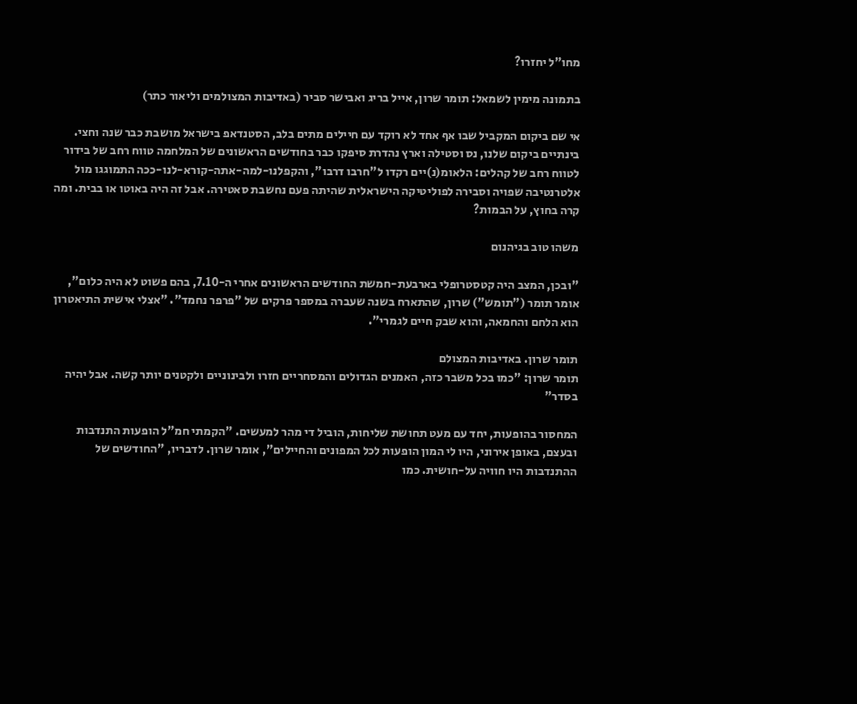מחו"ל יחזרו?

בתמונה מימין לשמאל: תומר שרון, אייל בריג ואבישר סביר (באדיבות המצולמים וליאור כתר)

אי שם ביקום המקביל שבו אף אחד לא רוקד עם חיילים מתים בלב, הסטנדאפ בישראל מושבת כבר שנה וחצי. בינתיים ביקום שלנו, נס וסטילה וארץ נהדרת סיפקו כבר בחודשים הראשונים של המלחמה טווח רחב של בידור לטווח רחב של קהלים: הלאומ(נ)יים רקדו ל"חרבו דרבו", והקפלנו-למה-אתה-קורא-לנו-ככה התמוגגו מול אלטרנטיבה שפויה וסבירה לפוליטיקה הישראלית שהיתה פעם נחשבת סאטירה. אבל זה היה באוטו או בבית. ומה קרה בחוץ, על הבמות?

משהו טוב בגיהנום

"ובכן, המצב היה קטסטרופלי בארבעת-חמשת החודשים הראשונים אחרי ה-7.10, בהם פשוט לא היה כלום", אומר תומר ("תומש") שרון, שהתארח בשנה שעברה במספר פרקים של "פרפר נחמד". "אצלי אישית התיאטרון הוא הלחם והחמאה, והוא שבק חיים לגמרי".

תומר שרון. באדיבות המצולם
תומר שרון: "כמו בכל משבר כזה, האמנים הגדולים והמסחריים חזרו ולבינוניים ולקטנים יותר קשה. אבל יהיה בסדר"

המחסור בהופעות, יחד עם מעט תחושת שליחות, הוביל די מהר למעשים. "הקמתי חמ"ל הופעות התנדבות ובעצם, באופן אירוני, היו לי המון הופעות לכל המפונים והחיילים", אומר שרון. לדבריו, "החודשים של ההתנדבות היו חוויה על-חושית. כמו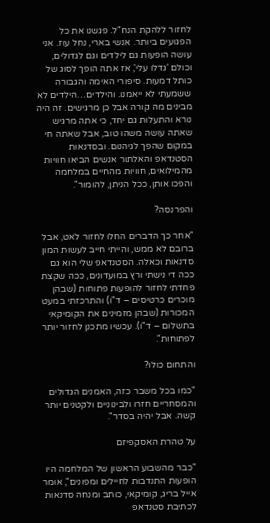לחזור ללהקת הנח"ל. פגשנו את כל הפגועים ביותר. אנשי בארי, נחל עוז. אני עושה הופעות גם לילדים וגם לגדולים, וכולם 'גדלו עלי', אז אתה הופך לסוג של כותל דמעות. סיפורי האימה והגבורה ששמעתי לא ייאמנו. והילדים…הילדים לא מבינים מה קורה אבל כן מרגישים. זה היה נורא והתעלות גם יחד, כי אתה מרגיש שאתה עושה משהו טוב, אבל שאתה חי במקום שהפך לגיהנום. ובסדנאות הסטנדאפ והאלתור אנשים הביאו חוויות מהמילואים, חוויות מהחיים במלחמה והפכו אותן, ככל הניתן, להומור".

והפרנסה?

"אחר כך הדברים החלו לחזור לאט, אבל ברובם לא ממש, והייתי חייב לעשות המון סדנאות וכאלה. הסטנדאפ שלי הוא גם ככה די נישתי ורץ במועדונים, ככה שקצת פחדתי לחזור להופעות פתוחות (שבהן מוכרים כרטיסים – ד"ו) והתרכזתי במעט המכורות (שבהן מזמינים את הקומיקאי בתשלום – ד"ו). עכשיו מתכנן לחזור יותר לפתוחות".

והתחום כולו?

"כמו בכל משבר כזה, האמנים הגדולים והמסחריים חזרו ולבינוניים ולקטנים יותר קשה. אבל יהיה בסדר".

על טהרת האסקפיזם

"כבר מהשבוע הראשון של המלחמה היו הופעות התנדבות לחיילים ומפונים", אומר אייל בריג, קומיקאי, כותב ומנחה סדנאות לכתיבת סטנדאפ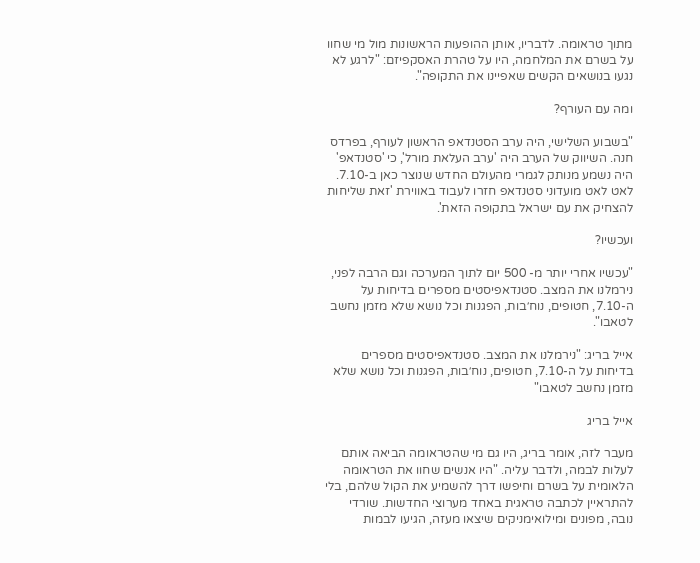מתוך טראומה. לדבריו, אותן ההופעות הראשונות מול מי שחוו על בשרם את המלחמה, היו על טהרת האסקפיזם: "לרגע לא נגעו בנושאים הקשים שאפיינו את התקופה".

ומה עם העורף?

"בשבוע השלישי, היה ערב הסטנדאפ הראשון לעורף, בפרדס חנה. השיווק של הערב היה 'ערב העלאת מורל', כי 'סטנדאפ' היה נשמע מנותק לגמרי מהעולם החדש שנוצר כאן ב-7.10. לאט לאט מועדוני סטנדאפ חזרו לעבוד באווירת 'זאת שליחות להצחיק את עם ישראל בתקופה הזאת'.

ועכשיו?

"עכשיו אחרי יותר מ- 500 יום לתוך המערכה וגם הרבה לפני, נירמלנו את המצב. סטנדאפיסטים מספרים בדיחות על ה-7.10, חטופים, נוח׳בות, הפגנות וכל נושא שלא מזמן נחשב לטאבו".

אייל בריג: "נירמלנו את המצב. סטנדאפיסטים מספרים בדיחות על ה-7.10, חטופים, נוח׳בות, הפגנות וכל נושא שלא מזמן נחשב לטאבו"

אייל בריג

מעבר לזה, אומר בריג, היו גם מי שהטראומה הביאה אותם לעלות לבמה, ולדבר עליה. "היו אנשים שחוו את הטראומה הלאומית על בשרם וחיפשו דרך להשמיע את הקול שלהם, בלי להתראיין לכתבה טראגית באחד מערוצי החדשות. שורדי נובה, מפונים ומילואימניקים שיצאו מעזה, הגיעו לבמות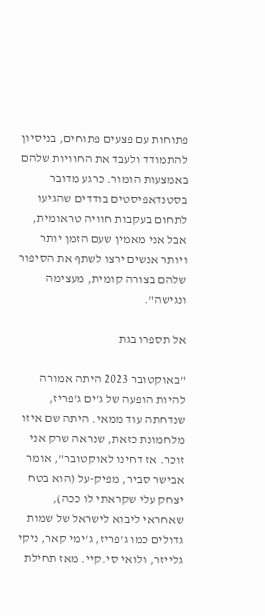פתוחות עם פצעים פתוחים, בניסיון להתמודד ולעבד את החוויות שלהם באמצעות הומור. כרגע מדובר בסטנדאפיסטים בודדים שהגיעו לתחום בעקבות חוויה טראומית, אבל אני מאמין שעם הזמן יותר ויותר אנשים ירצו לשתף את הסיפור שלהם בצורה קומית, מעצימה ונגישה".

אל תספרו בגת

"באוקטובר 2023 היתה אמורה להיות הופעה של ג'ים ג'פריז, שנדחתה עוד ממאי. היתה שם איזו מלחמונת כזאת, שנראה שרק אני זוכר. אז דחינו לאוקטובר", אומר אבישר סביר, מפיק-על (הוא בטח יצחק עלי שקראתי לו ככה), שאחראי ליבוא לישראל של שמות גדולים כמו ג'פריז, ג'ימי קאר, ניקי גלייזר, ולואי סי.קיי. מאז תחילת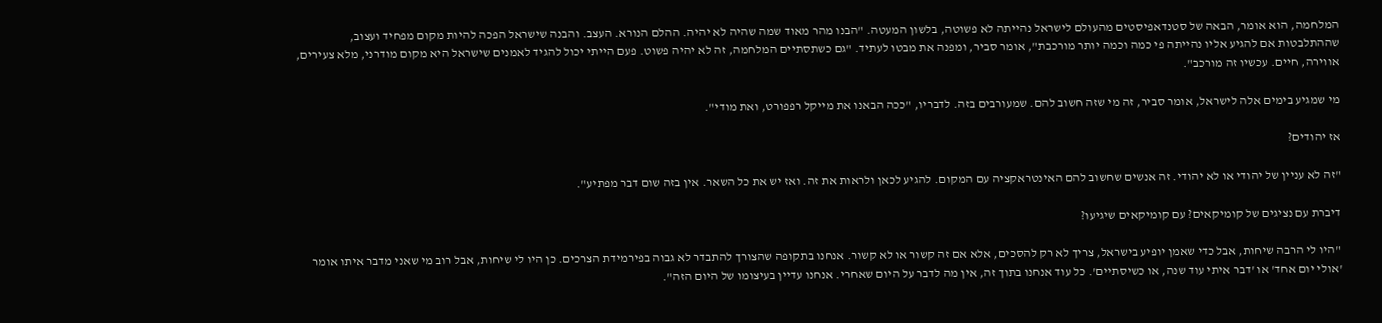המלחמה, הוא אומר, הבאה של סטנדאפיסטים מהעולם לישראל נהייתה לא פשוטה, בלשון המעטה. "הבנו מהר מאוד שמה שהיה לא יהיה. ההלם הנורא. העצב. והבנה שישראל הפכה להיות מקום מפחיד ועצוב, שההתלבטות אם להגיע אליו נהייתה פי כמה וכמה יותר מורכבת", אומר סביר, ומפנה את מבטו לעתיד. "גם כשתסתיים המלחמה, זה לא יהיה פשוט. פעם הייתי יכול להגיד לאמנים שישראל היא מקום מודרני, מלא צעירים, אווירה, חיים. עכשיו זה מורכב".

מי שמגיע בימים אלה לישראל, אומר סביר, זה מי שזה חשוב להם. שמעורבים בזה. לדבריו, "ככה הבאנו את מייקל רפפורט, ואת מודי".

אז יהודים?

"זה לא עניין של יהודי או לא יהודי. זה אנשים שחשוב להם האינטראקציה עם המקום. להגיע לכאן ולראות את זה. ואז יש את כל השאר. אין בזה שום דבר מפתיע".

דיברת עם נציגים של קומיקאים? עם קומיקאים שיגיעו?

"היו לי הרבה שיחות, אבל כדי שאמן יופיע בישראל, צריך לא רק להסכים, אלא אם זה קשור או לא קשור. אנחנו בתקופה שהצורך להתבדר לא גבוה בפירמידת הצרכים. כן היו לי שיחות, אבל רוב מי שאני מדבר איתו אומר 'אולי יום אחד' או 'דבר איתי עוד שנה, או כשיסתיים'. כל עוד אנחנו בתוך זה, אין מה לדבר על היום שאחרי. אנחנו עדיין בעיצומו של היום הזה".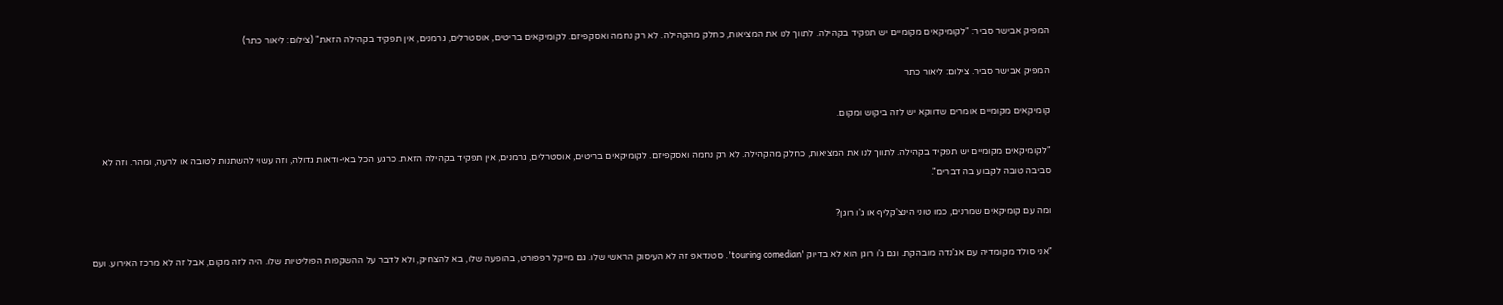המפיק אבישר סביר: "לקומיקאים מקומיים יש תפקיד בקהילה. לתווך לנו את המציאות, כחלק מהקהילה. לא רק נחמה ואסקפיזם. לקומיקאים בריטים, אוסטרלים, גרמנים, אין תפקיד בקהילה הזאת" (צילום: ליאור כתר)

המפיק אבישר סביר. צילום: ליאור כתר

קומיקאים מקומיים אומרים שדווקא יש לזה ביקוש ומקום.

"לקומיקאים מקומיים יש תפקיד בקהילה. לתווך לנו את המציאות, כחלק מהקהילה. לא רק נחמה ואסקפיזם. לקומיקאים בריטים, אוסטרלים, גרמנים, אין תפקיד בקהילה הזאת. כרגע הכל באי-ודאות גדולה, וזה עשוי להשתנות לטובה או לרעה, ומהר. וזה לא סביבה טובה לקבוע בה דברים".

ומה עם קומיקאים שמרנים, כמו טוני הינצ'קליף או ג'ו רוגן?

"אני סולד מקומדיה עם אג'נדה מובהקת. וגם ג'ו רוגן הוא לא בדיוק 'touring comedian'. סטנדאפ זה לא העיסוק הראשי שלו. גם מייקל רפפורט, בהופעה שלו, בא להצחיק, ולא לדבר על ההשקפות הפוליטיות שלו. היה לזה מקום, אבל זה לא מרכז האירוע. ועם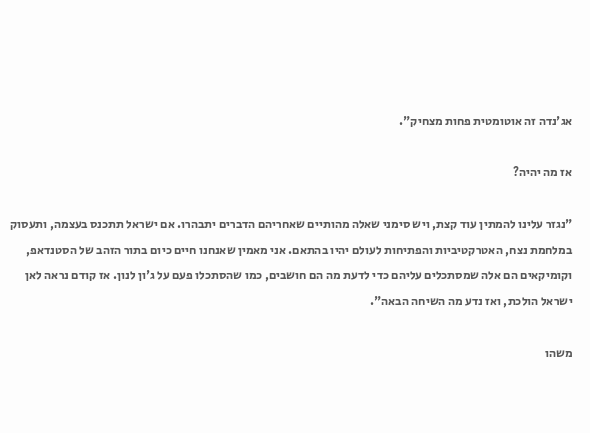אג'נדה זה אוטומטית פחות מצחיק".

אז מה יהיה?

"נגזר עלינו להמתין עוד קצת, ויש סימני שאלה מהותיים שאחריהם הדברים יתבהרו. אם ישראל תתכנס בעצמה, ותעסוק במלחמת נצח, האטרקטיביות והפתיחות לעולם יהיו בהתאם. אני מאמין שאנחנו חיים כיום בתור הזהב של הסטנדאפ, וקומיקאים הם אלה שמסתכלים עליהם כדי לדעת מה הם חושבים, כמו שהסתכלו פעם על ג'ון לנון. אז קודם נראה לאן ישראל הולכת, ואז נדע מה השיחה הבאה".

משהו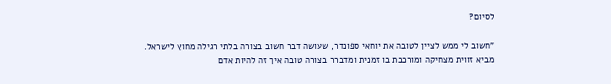לסיום?

"חשוב לי ממש לציין לטובה את יוחאי ספונדר, שעושה דבר חשוב בצורה בלתי רגילה מחוץ לישראל. מביא זווית מצחיקה ומורכבת בו זמנית ומדברר בצורה טובה איך זה להיות אדם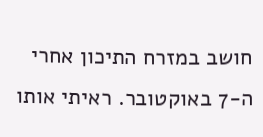חושב במזרח התיכון אחרי ה-7 באוקטובר. ראיתי אותו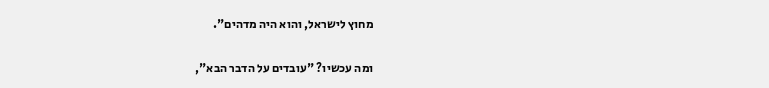מחוץ לישראל, והוא היה מדהים".

ומה עכשיו? "עובדים על הדבר הבא",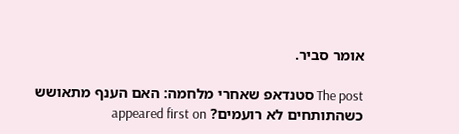אומר סביר.

The post סטנדאפ שאחרי מלחמה: האם הענף מתאושש כשהתותחים לא רועמים? appeared first on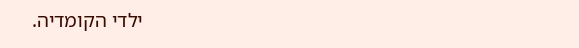ילדי הקומדיה.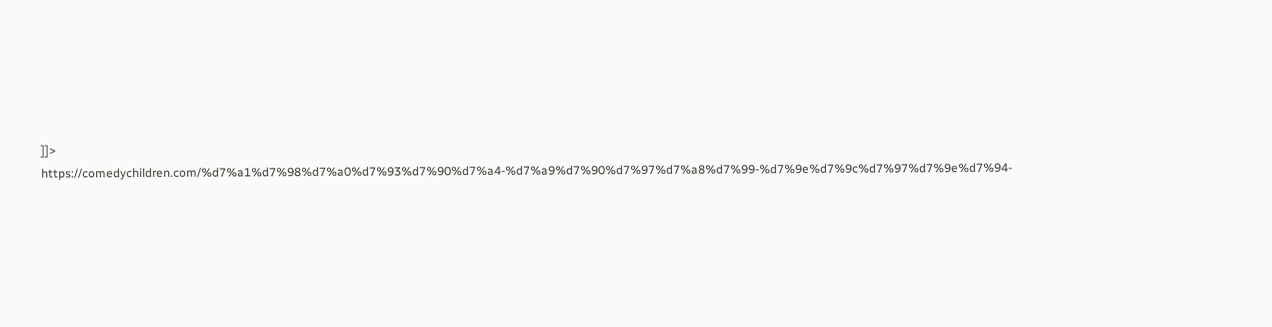]]>
https://comedychildren.com/%d7%a1%d7%98%d7%a0%d7%93%d7%90%d7%a4-%d7%a9%d7%90%d7%97%d7%a8%d7%99-%d7%9e%d7%9c%d7%97%d7%9e%d7%94-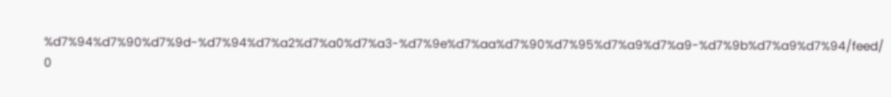%d7%94%d7%90%d7%9d-%d7%94%d7%a2%d7%a0%d7%a3-%d7%9e%d7%aa%d7%90%d7%95%d7%a9%d7%a9-%d7%9b%d7%a9%d7%94/feed/ 0